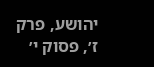יהושע, פרק ז׳, פסוק י׳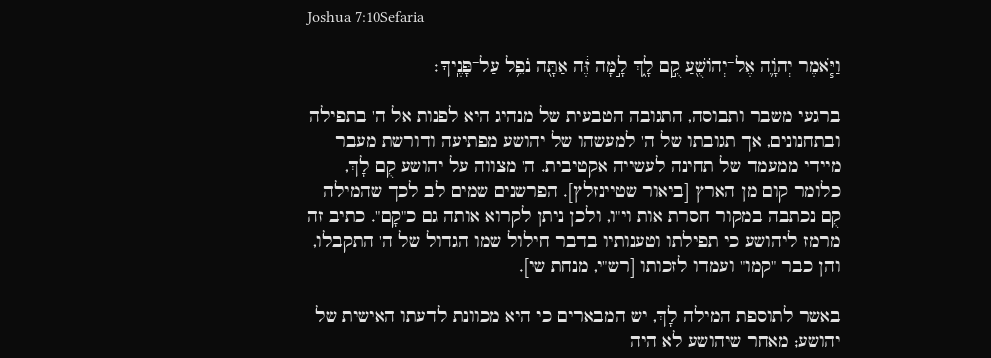Joshua 7:10Sefaria

וַיֹּ֧אמֶר יְהֹוָ֛ה אֶל־יְהוֹשֻׁ֖עַ קֻ֣ם לָ֑ךְ לָ֣מָּה זֶּ֔ה אַתָּ֖ה נֹפֵ֥ל עַל־פָּנֶֽיךָ׃

ברגעי משבר ותבוסה, התגובה הטבעית של מנהיג היא לפנות אל ה' בתפילה ובתחנונים, אך תגובתו של ה' למעשהו של יהושע מפתיעה ודורשת מעבר מיידי ממעמד של תחינה לעשייה אקטיבית. ה' מצווה על יהושע קֻם לָךְ, כלומר קום מן הארץ [ביאור שטיינזלץ]. הפרשנים שמים לב לכך שהמילה קֻם נכתבה במקור חסרת אות וי"ו, ולכן ניתן לקרוא אותה גם כ"קָם". כתיב זה מרמז ליהושע כי תפילתו וטענותיו בדבר חילול שמו הגדול של ה' התקבלו, והן כבר "קמו" ועמדו לזכותו [רש"י, מנחת שי].

באשר לתוספת המילה לָךְ, יש המבארים כי היא מכוונת לדעתו האישית של יהושע; מאחר שיהושע לא היה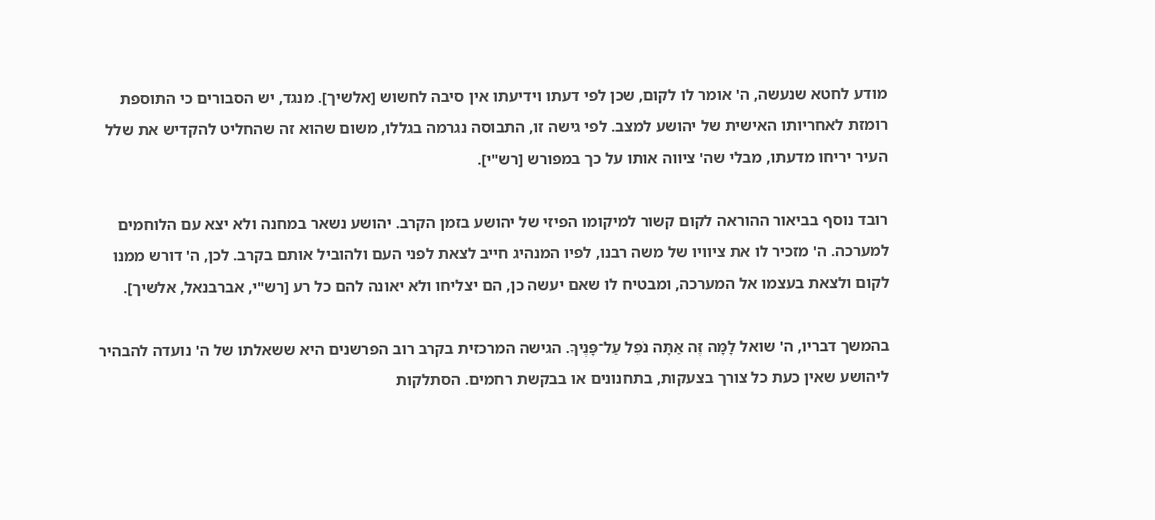מודע לחטא שנעשה, ה' אומר לו לקום, שכן לפי דעתו וידיעתו אין סיבה לחשוש [אלשיך]. מנגד, יש הסבורים כי התוספת רומזת לאחריותו האישית של יהושע למצב. לפי גישה זו, התבוסה נגרמה בגללו, משום שהוא זה שהחליט להקדיש את שלל העיר יריחו מדעתו, מבלי שה' ציווה אותו על כך במפורש [רש"י].

רובד נוסף בביאור ההוראה לקום קשור למיקומו הפיזי של יהושע בזמן הקרב. יהושע נשאר במחנה ולא יצא עם הלוחמים למערכה. ה' מזכיר לו את ציוויו של משה רבנו, לפיו המנהיג חייב לצאת לפני העם ולהוביל אותם בקרב. לכן, ה' דורש ממנו לקום ולצאת בעצמו אל המערכה, ומבטיח לו שאם יעשה כן, הם יצליחו ולא יאונה להם כל רע [רש"י, אברבנאל, אלשיך].

בהמשך דבריו, ה' שואל לָמָּה זֶּה אַתָּה נֹפֵל עַל־פָּנֶיךָ. הגישה המרכזית בקרב רוב הפרשנים היא ששאלתו של ה' נועדה להבהיר ליהושע שאין כעת כל צורך בצעקות, בתחנונים או בבקשת רחמים. הסתלקות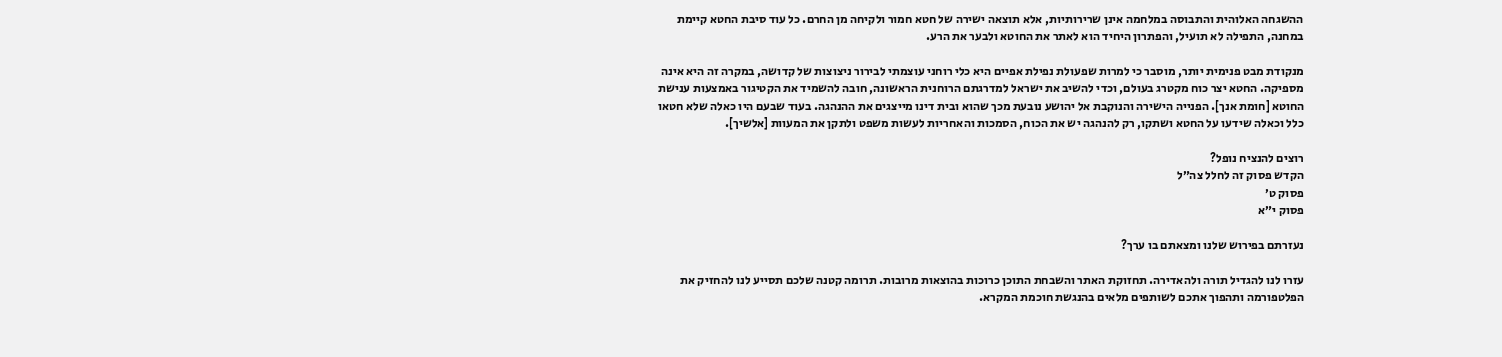ההשגחה האלוהית והתבוסה במלחמה אינן שרירותיות, אלא תוצאה ישירה של חטא חמור ולקיחה מן החרם. כל עוד סיבת החטא קיימת במחנה, התפילה לא תועיל, והפתרון היחיד הוא לאתר את החוטא ולבער את הרע.

מנקודת מבט פנימית יותר, מוסבר כי למרות שפעולת נפילת אפיים היא כלי רוחני עוצמתי לבירור ניצוצות של קדושה, במקרה זה היא אינה מספיקה. החטא יצר כוח מקטרג בעולם, וכדי להשיב את ישראל למדרגתם הרוחנית הראשונה, חובה להשמיד את הקטיגור באמצעות ענישת החוטא [חומת אנך]. הפנייה הישירה והנוקבת אל יהושע נובעת מכך שהוא ובית דינו מייצגים את ההנהגה. בעוד שבעם היו כאלה שלא חטאו כלל וכאלה שידעו על החטא ושתקו, רק להנהגה יש את הכוח, הסמכות והאחריות לעשות משפט ולתקן את המעוות [אלשיך].

רוצים להנציח נופל?
הקדש פסוק זה לחלל צה״ל
פסוק ט׳
פסוק י״א

נעזרתם בפירוש שלנו ומצאתם בו ערך?

עזרו לנו להגדיל תורה ולהאדירה. תחזוקת האתר והשבחת התוכן כרוכות בהוצאות מרובות. תרומה קטנה שלכם תסייע לנו להחזיק את הפלטפורמה ותהפוך אתכם לשותפים מלאים בהנגשת חוכמת המקרא.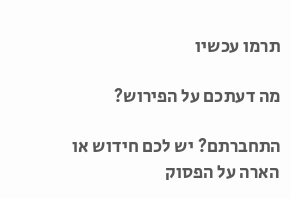תרמו עכשיו

מה דעתכם על הפירוש?

התחברתם? יש לכם חידוש או הארה על הפסוק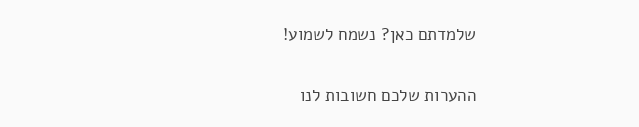שלמדתם כאן? נשמח לשמוע!

ההערות שלכם חשובות לנו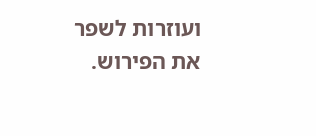ועוזרות לשפר את הפירוש.